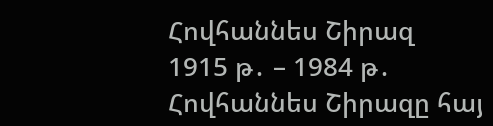Հովհաննես Շիրազ
1915 թ․ – 1984 թ․
Հովհաննես Շիրազը հայ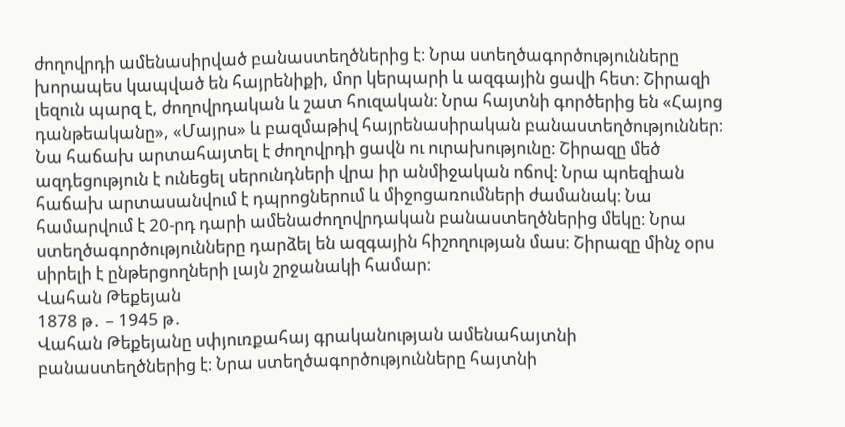ժողովրդի ամենասիրված բանաստեղծներից է։ Նրա ստեղծագործությունները խորապես կապված են հայրենիքի, մոր կերպարի և ազգային ցավի հետ։ Շիրազի լեզուն պարզ է, ժողովրդական և շատ հուզական։ Նրա հայտնի գործերից են «Հայոց դանթեականը», «Մայրս» և բազմաթիվ հայրենասիրական բանաստեղծություններ։ Նա հաճախ արտահայտել է ժողովրդի ցավն ու ուրախությունը։ Շիրազը մեծ ազդեցություն է ունեցել սերունդների վրա իր անմիջական ոճով։ Նրա պոեզիան հաճախ արտասանվում է դպրոցներում և միջոցառումների ժամանակ։ Նա համարվում է 20-րդ դարի ամենաժողովրդական բանաստեղծներից մեկը։ Նրա ստեղծագործությունները դարձել են ազգային հիշողության մաս։ Շիրազը մինչ օրս սիրելի է ընթերցողների լայն շրջանակի համար։
Վահան Թեքեյան
1878 թ․ – 1945 թ․
Վահան Թեքեյանը սփյուռքահայ գրականության ամենահայտնի բանաստեղծներից է։ Նրա ստեղծագործությունները հայտնի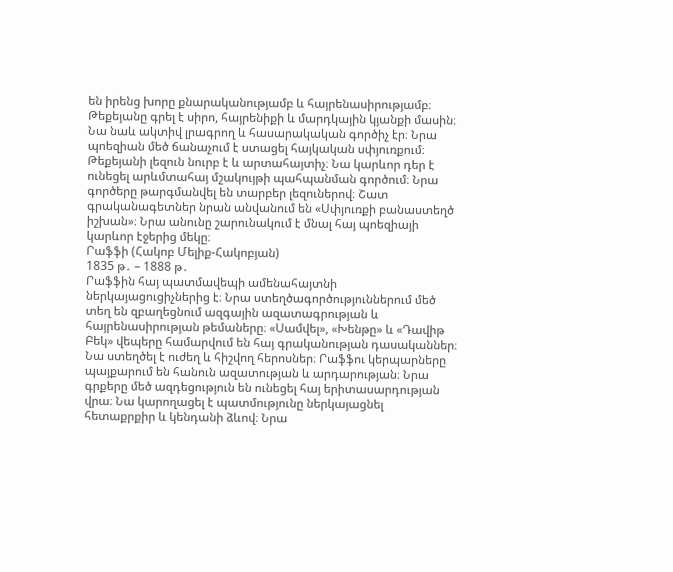են իրենց խորը քնարականությամբ և հայրենասիրությամբ։ Թեքեյանը գրել է սիրո, հայրենիքի և մարդկային կյանքի մասին։ Նա նաև ակտիվ լրագրող և հասարակական գործիչ էր։ Նրա պոեզիան մեծ ճանաչում է ստացել հայկական սփյուռքում։ Թեքեյանի լեզուն նուրբ է և արտահայտիչ։ Նա կարևոր դեր է ունեցել արևմտահայ մշակույթի պահպանման գործում։ Նրա գործերը թարգմանվել են տարբեր լեզուներով։ Շատ գրականագետներ նրան անվանում են «Սփյուռքի բանաստեղծ իշխան»։ Նրա անունը շարունակում է մնալ հայ պոեզիայի կարևոր էջերից մեկը։
Րաֆֆի (Հակոբ Մելիք-Հակոբյան)
1835 թ․ – 1888 թ․
Րաֆֆին հայ պատմավեպի ամենահայտնի ներկայացուցիչներից է։ Նրա ստեղծագործություններում մեծ տեղ են զբաղեցնում ազգային ազատագրության և հայրենասիրության թեմաները։ «Սամվել», «Խենթը» և «Դավիթ Բեկ» վեպերը համարվում են հայ գրականության դասականներ։ Նա ստեղծել է ուժեղ և հիշվող հերոսներ։ Րաֆֆու կերպարները պայքարում են հանուն ազատության և արդարության։ Նրա գրքերը մեծ ազդեցություն են ունեցել հայ երիտասարդության վրա։ Նա կարողացել է պատմությունը ներկայացնել հետաքրքիր և կենդանի ձևով։ Նրա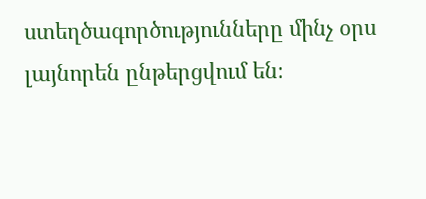ստեղծագործությունները մինչ օրս լայնորեն ընթերցվում են։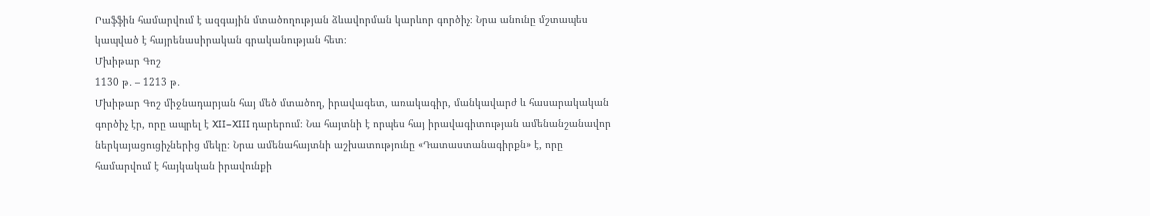Րաֆֆին համարվում է ազգային մտածողության ձևավորման կարևոր գործիչ։ Նրա անունը մշտապես կապված է հայրենասիրական գրականության հետ։
Մխիթար Գոշ
1130 թ․ – 1213 թ․
Մխիթար Գոշ միջնադարյան հայ մեծ մտածող, իրավագետ, առակագիր, մանկավարժ և հասարակական գործիչ էր, որը ապրել է XII–XIII դարերում։ Նա հայտնի է որպես հայ իրավագիտության ամենանշանավոր ներկայացուցիչներից մեկը։ Նրա ամենահայտնի աշխատությունը «Դատաստանագիրքն» է, որը համարվում է հայկական իրավունքի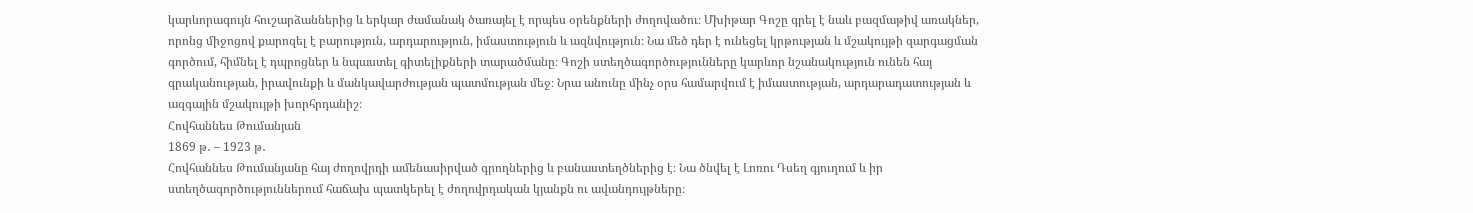կարևորագույն հուշարձաններից և երկար ժամանակ ծառայել է որպես օրենքների ժողովածու։ Մխիթար Գոշը գրել է նաև բազմաթիվ առակներ, որոնց միջոցով քարոզել է բարություն, արդարություն, իմաստություն և ազնվություն։ Նա մեծ դեր է ունեցել կրթության և մշակույթի զարգացման գործում, հիմնել է դպրոցներ և նպաստել գիտելիքների տարածմանը։ Գոշի ստեղծագործությունները կարևոր նշանակություն ունեն հայ գրականության, իրավունքի և մանկավարժության պատմության մեջ։ Նրա անունը մինչ օրս համարվում է իմաստության, արդարադատության և ազգային մշակույթի խորհրդանիշ։
Հովհաննես Թումանյան
1869 թ․ – 1923 թ․
Հովհաննես Թումանյանը հայ ժողովրդի ամենասիրված գրողներից և բանաստեղծներից է։ Նա ծնվել է Լոռու Դսեղ գյուղում և իր ստեղծագործություններում հաճախ պատկերել է ժողովրդական կյանքն ու ավանդույթները։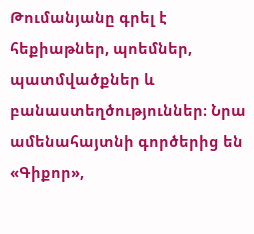Թումանյանը գրել է հեքիաթներ, պոեմներ, պատմվածքներ և բանաստեղծություններ։ Նրա ամենահայտնի գործերից են «Գիքոր»,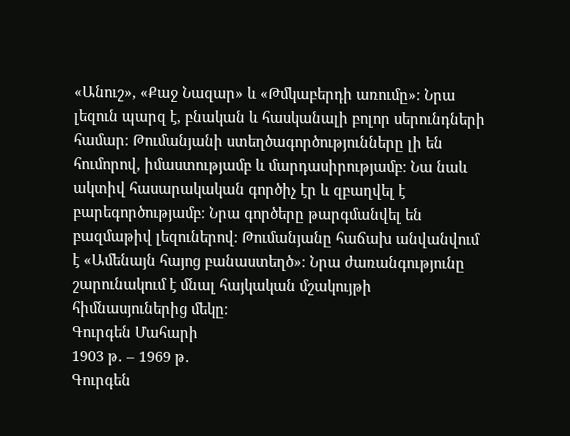«Անուշ», «Քաջ Նազար» և «Թմկաբերդի առումը»։ Նրա լեզուն պարզ է, բնական և հասկանալի բոլոր սերունդների համար։ Թումանյանի ստեղծագործությունները լի են հումորով, իմաստությամբ և մարդասիրությամբ։ Նա նաև ակտիվ հասարակական գործիչ էր և զբաղվել է բարեգործությամբ։ Նրա գործերը թարգմանվել են բազմաթիվ լեզուներով։ Թումանյանը հաճախ անվանվում է «Ամենայն հայոց բանաստեղծ»։ Նրա ժառանգությունը շարունակում է մնալ հայկական մշակույթի հիմնասյուներից մեկը։
Գուրգեն Մահարի
1903 թ․ – 1969 թ․
Գուրգեն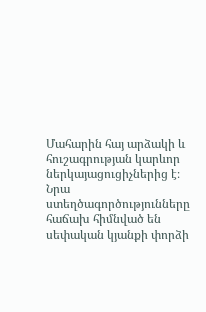Մահարին հայ արձակի և հուշագրության կարևոր ներկայացուցիչներից է։ Նրա ստեղծագործությունները հաճախ հիմնված են սեփական կյանքի փորձի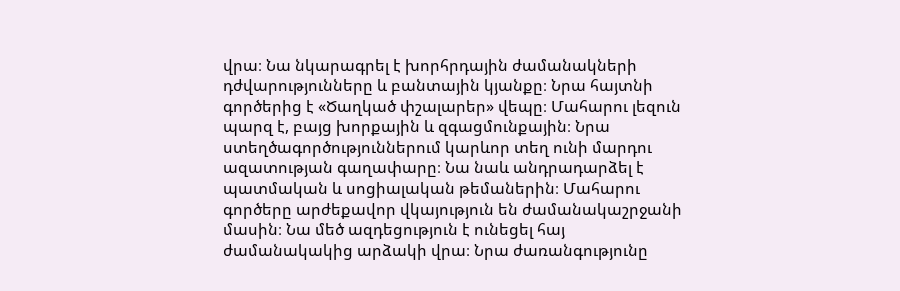վրա։ Նա նկարագրել է խորհրդային ժամանակների դժվարությունները և բանտային կյանքը։ Նրա հայտնի գործերից է «Ծաղկած փշալարեր» վեպը։ Մահարու լեզուն պարզ է, բայց խորքային և զգացմունքային։ Նրա ստեղծագործություններում կարևոր տեղ ունի մարդու ազատության գաղափարը։ Նա նաև անդրադարձել է պատմական և սոցիալական թեմաներին։ Մահարու գործերը արժեքավոր վկայություն են ժամանակաշրջանի մասին։ Նա մեծ ազդեցություն է ունեցել հայ ժամանակակից արձակի վրա։ Նրա ժառանգությունը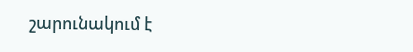շարունակում է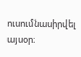ուսումնասիրվել այսօր։